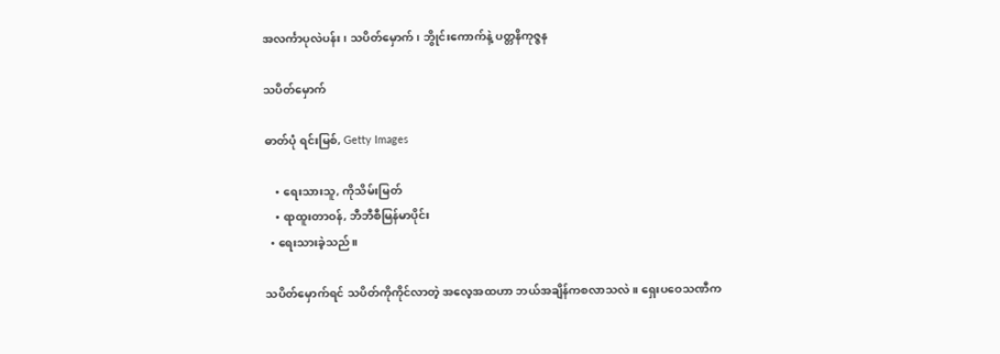အလင်္ကာပုလဲပန်း၊ သပိတ်မှောက်၊ ဘွိုင်းကောက်နဲ့ ပတ္တနိကုဇ္ဇန

သပိတ်မှောက်

ဓာတ်ပုံ ရင်းမြစ်, Getty Images

    • ရေးသားသူ, ကိုသိမ်းမြတ်
    • ရာထူးတာဝန်, ဘီဘီစီမြန်မာပိုင်း
  • ရေးသားခဲ့သည်။

သပိတ်မှောက်ရင် သပိတ်ကိုကိုင်လာတဲ့ အလေ့အထဟာ ဘယ်အချိန်ကစလာသလဲ။ ရှေးပဝေသဏီက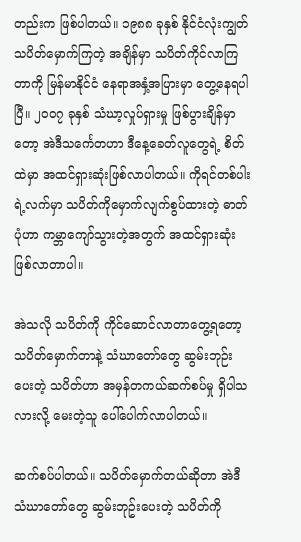တည်းက ဖြစ်ပါတယ်။ ၁၉၈၈ ခုနှစ် နိုင်ငံလုံးကျွတ် သပိတ်မှောက်ကြတဲ့ အချိန်မှာ သပိတ်ကိုင်လာကြတာကို မြန်မာနိုင်ငံ နေရာအနှံ့အပြားမှာ တွေ့နေရပါပြီ။ ၂၀၀၇ ခုနှစ် သံဃာ့လှုပ်ရှားမှု ဖြစ်ပွားချိန်မှာတော့ အဲဒီသင်္ကေတဟာ ဒီနေ့ခေတ်လူတွေရဲ့ စိတ်ထဲမှာ အထင်ရှားဆုံးဖြစ်လာပါတယ်။ ကိုရင်တစ်ပါးရဲ့လက်မှာ သပိတ်ကိုမှောက်လျက်စွပ်ထားတဲ့ ဓာတ်ပုံဟာ ကမ္ဘာကျော်သွားတဲ့အတွက် အထင်ရှားဆုံးဖြစ်လာတာပါ။

အဲသလို သပိတ်ကို ကိုင်ဆောင်လာတာတွေ့ရတော့ သပိတ်မှောက်တာနဲ့ သံဃာတော်တွေ ဆွမ်းဘုဉ်းပေးတဲ့ သပိတ်ဟာ အမှန်တကယ်ဆက်စပ်မှု ရှိပါသလားလို့ မေးတဲ့သူ ပေါ်ပေါက်လာပါတယ်။

ဆက်စပ်ပါတယ်။ သပိတ်မှောက်တယ်ဆိုတာ အဲဒီသံဃာတော်တွေ ဆွမ်းဘုဥ်းပေးတဲ့ သပိတ်ကို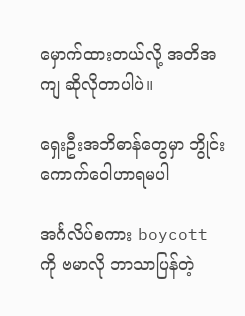မှောက်ထားတယ်လို့ အတိအကျ ဆိုလိုတာပါပဲ။

ရှေးဦးအဘိဓာန်တွေမှာ ဘွိုင်းကောက်ဝေါဟာရမပါ

အင်္ဂလိပ်စကား boycott ကို ဗမာလို ဘာသာပြန်တဲ့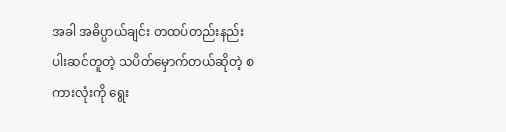အခါ အဓိပ္ပာယ်ချင်း တထပ်တည်းနည်းပါးဆင်တူတဲ့ သပိတ်မှောက်တယ်ဆိုတဲ့ စကားလုံးကို ရွေး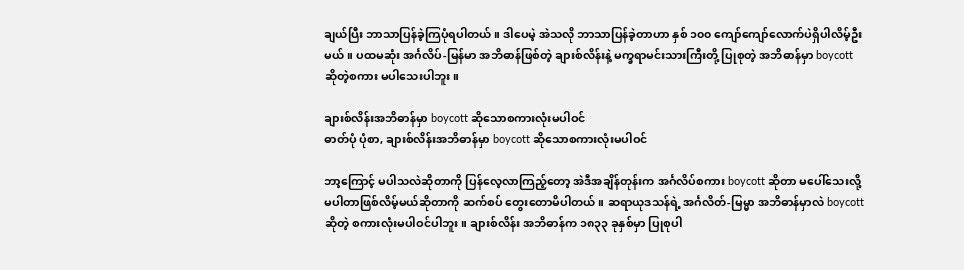ချယ်ပြီး ဘာသာပြန်ခဲ့ကြပုံရပါတယ်။ ဒါပေမဲ့ အဲသလို ဘာသာပြန်ခဲ့တာဟာ နှစ် ၁၀၀ ကျော်ကျော်လောက်ပဲရှိပါလိမ့်ဦးမယ်။ ပထမဆုံး အင်္ဂလိပ်-မြန်မာ အဘိဓာန်ဖြစ်တဲ့ ချားစ်လိန်းနဲ့ မက္ခရာမင်းသားကြီးတို့ ပြုစုတဲ့ အဘိဓာန်မှာ boycott ဆိုတဲ့စကား မပါသေးပါဘူး။

ချားစ်လိန်းအဘိဓာန်မှာ boycott ဆိုသောစကားလုံးမပါဝင်
ဓာတ်ပုံ ပုံစာ, ချားစ်လိန်းအဘိဓာန်မှာ boycott ဆိုသောစကားလုံးမပါဝင်

ဘာ့ကြောင့် မပါသလဲဆိုတာကို ပြန်လေ့လာကြည့်တော့ အဲဒီအချိန်တုန်းက အင်္ဂလိပ်စကား boycott ဆိုတာ မပေါ်သေးလို့ မပါတာဖြစ်လိမ့်မယ်ဆိုတာကို ဆက်စပ် တွေးတောမိပါတယ်။ ဆရာယုဒသန်ရဲ့ အင်္ဂလိတ်-မြမ္မာ အဘိဓာန်မှာလဲ boycott ဆိုတဲ့ စကားလုံးမပါဝင်ပါဘူး။ ချားစ်လိန်း အဘိဓာန်က ၁၈၃၃ ခုနှစ်မှာ ပြုစုပါ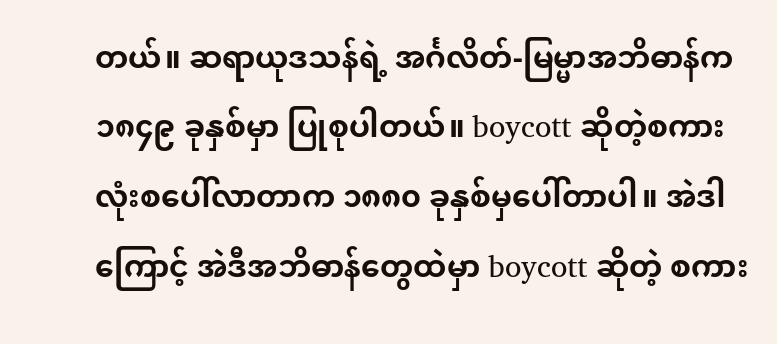တယ်။ ဆရာယုဒသန်ရဲ့ အင်္ဂလိတ်-မြမ္မာအဘိဓာန်က ၁၈၄၉ ခုနှစ်မှာ ပြုစုပါတယ်။ boycott ဆိုတဲ့စကားလုံးစပေါ်လာတာက ၁၈၈၀ ခုနှစ်မှပေါ်တာပါ။ အဲဒါကြောင့် အဲဒီအဘိဓာန်တွေထဲမှာ boycott ဆိုတဲ့ စကား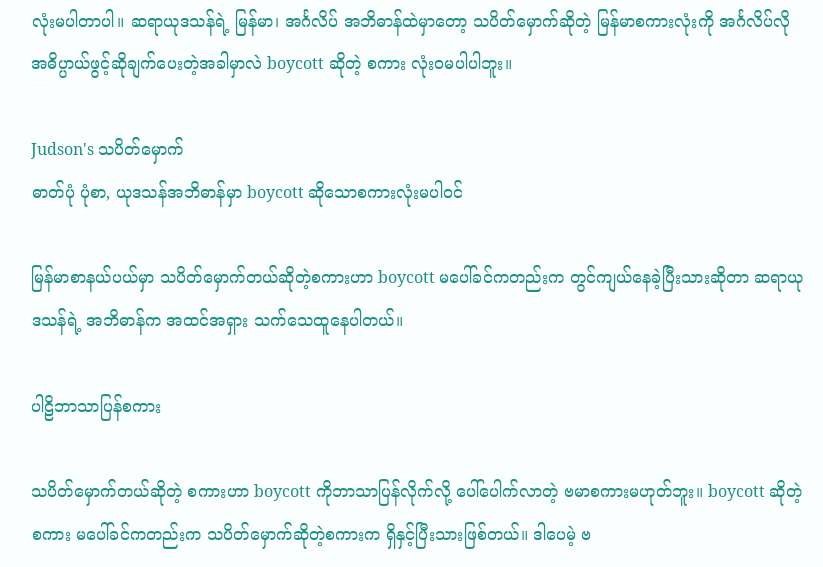လုံးမပါတာပါ။ ဆရာယုဒသန်ရဲ့ မြန်မာ၊ အင်္ဂလိပ် အဘိဓာန်ထဲမှာတော့ သပိတ်မှောက်ဆိုတဲ့ မြန်မာစကားလုံးကို အင်္ဂလိပ်လို အဓိပ္ပာယ်ဖွင့်ဆိုချက်ပေးတဲ့အခါမှာလဲ boycott ဆိုတဲ့ စကား လုံးဝမပါပါဘူး။

Judson's သပိတ်မှောက်
ဓာတ်ပုံ ပုံစာ, ယုဒသန်အဘိဓာန်မှာ boycott ဆိုသောစကားလုံးမပါဝင်

မြန်မာစာနယ်ပယ်မှာ သပိတ်မှောက်တယ်ဆိုတဲ့စကားဟာ boycott မပေါ်ခင်ကတည်းက တွင်ကျယ်နေခဲ့ပြီးသားဆိုတာ ဆရာယုဒသန်ရဲ့ အဘိဓာန်က အထင်အရှား သက်သေထူနေပါတယ်။

ပါဠိဘာသာပြန်စကား

သပိတ်မှောက်တယ်ဆိုတဲ့ စကားဟာ boycott ကိုဘာသာပြန်လိုက်လို့ ပေါ်ပေါက်လာတဲ့ ဗမာစကားမဟုတ်ဘူး။ boycott ဆိုတဲ့စကား မပေါ်ခင်ကတည်းက သပိတ်မှောက်ဆိုတဲ့စကားက ရှိနှင့်ပြီးသားဖြစ်တယ်။ ဒါပေမဲ့ ဗ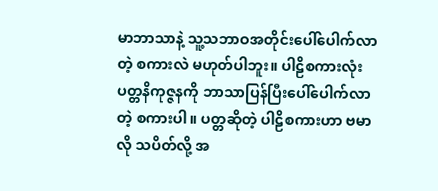မာဘာသာနဲ့ သူ့သဘာဝအတိုင်းပေါ်ပေါက်လာတဲ့ စကားလဲ မဟုတ်ပါဘူး။ ပါဠိစကားလုံး ပတ္တနိကုဇ္ဇနကို ဘာသာပြန်ပြီးပေါ်ပေါက်လာတဲ့ စကားပါ။ ပတ္တဆိုတဲ့ ပါဠိစကားဟာ ဗမာလို သပိတ်လို့ အ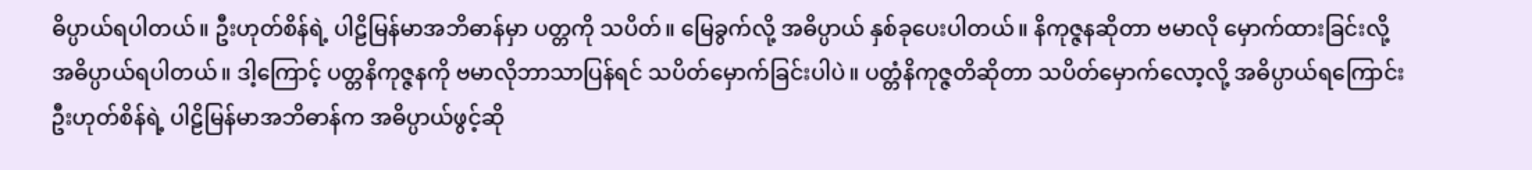ဓိပ္ပာယ်ရပါတယ်။ ဦးဟုတ်စိန်ရဲ့ ပါဠိမြန်မာအဘိဓာန်မှာ ပတ္တကို သပိတ်။ မြေခွက်လို့ အဓိပ္ပာယ် နှစ်ခုပေးပါတယ်။ နိကုဇ္ဇနဆိုတာ ဗမာလို မှောက်ထားခြင်းလို့ အဓိပ္ပာယ်ရပါတယ်။ ဒါ့ကြောင့် ပတ္တနိကုဇ္ဇနကို ဗမာလိုဘာသာပြန်ရင် သပိတ်မှောက်ခြင်းပါပဲ။ ပတ္တံနိကုဇ္ဇတိဆိုတာ သပိတ်မှောက်လော့လို့ အဓိပ္ပာယ်ရကြောင်း ဦးဟုတ်စိန်ရဲ့ ပါဠိမြန်မာအဘိဓာန်က အဓိပ္ပာယ်ဖွင့်ဆို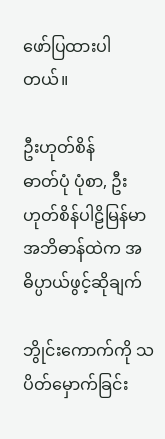ဖော်ပြထားပါတယ်။

ဦးဟုတ်စိန်
ဓာတ်ပုံ ပုံစာ, ဦးဟုတ်စိန်ပါဠိမြန်မာအဘိဓာန်ထဲက အဓိပ္ပာယ်ဖွင့်ဆိုချက်

ဘွိုင်းကောက်ကို သပိတ်မှောက်ခြင်း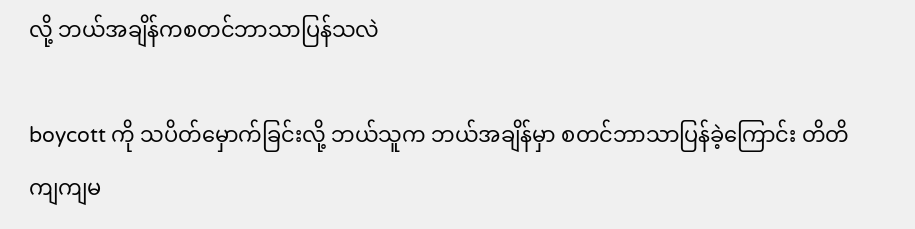လို့ ဘယ်အချိန်ကစတင်ဘာသာပြန်သလဲ

boycott ကို သပိတ်မှောက်ခြင်းလို့ ဘယ်သူက ဘယ်အချိန်မှာ စတင်ဘာသာပြန်ခဲ့ကြောင်း တိတိကျကျမ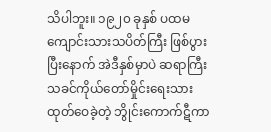သိပါဘူး။ ၁၉၂၀ ခုနှစ် ပထမကျောင်းသားသပိတ်ကြီး ဖြစ်ပွားပြီးနောက် အဲဒီနှစ်မှာပဲ ဆရာကြီးသခင်ကိုယ်တော်မှိုင်းရေးသား ထုတ်ဝေခဲ့တဲ့ ဘွိုင်းကောက်ဋီကာ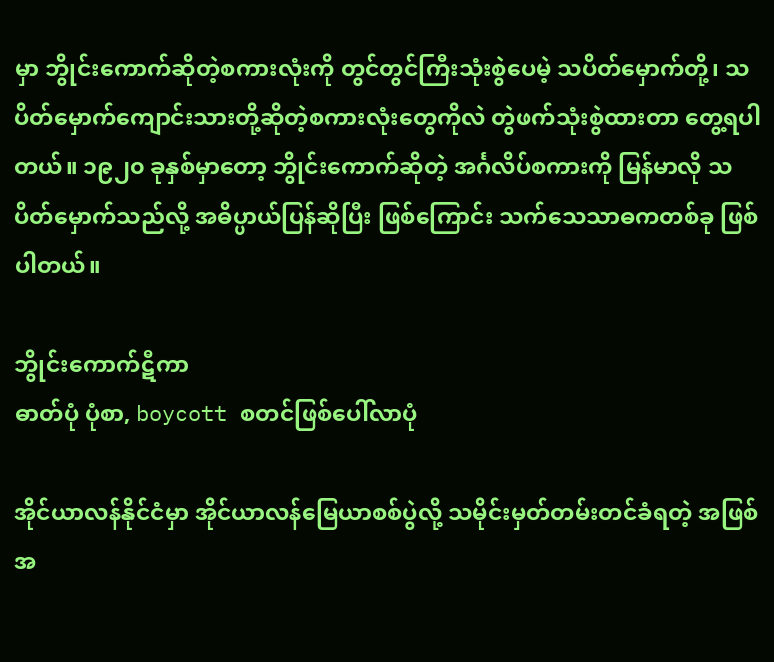မှာ ဘွိုင်းကောက်ဆိုတဲ့စကားလုံးကို တွင်တွင်ကြီးသုံးစွဲပေမဲ့ သပိတ်မှောက်တို့၊ သပိတ်မှောက်ကျောင်းသားတို့ဆိုတဲ့စကားလုံးတွေကိုလဲ တွဲဖက်သုံးစွဲထားတာ တွေ့ရပါတယ်။ ၁၉၂၀ ခုနှစ်မှာတော့ ဘွိုင်းကောက်ဆိုတဲ့ အင်္ဂလိပ်စကားကို မြန်မာလို သပိတ်မှောက်သည်လို့ အဓိပ္ပာယ်ပြန်ဆိုပြီး ဖြစ်ကြောင်း သက်သေသာဓကတစ်ခု ဖြစ်ပါတယ်။

ဘွိုင်းကောက်ဋီကာ
ဓာတ်ပုံ ပုံစာ, boycott စတင်ဖြစ်ပေါ်လာပုံ

အိုင်ယာလန်နိုင်ငံမှာ အိုင်ယာလန်မြေယာစစ်ပွဲလို့ သမိုင်းမှတ်တမ်းတင်ခံရတဲ့ အဖြစ်အ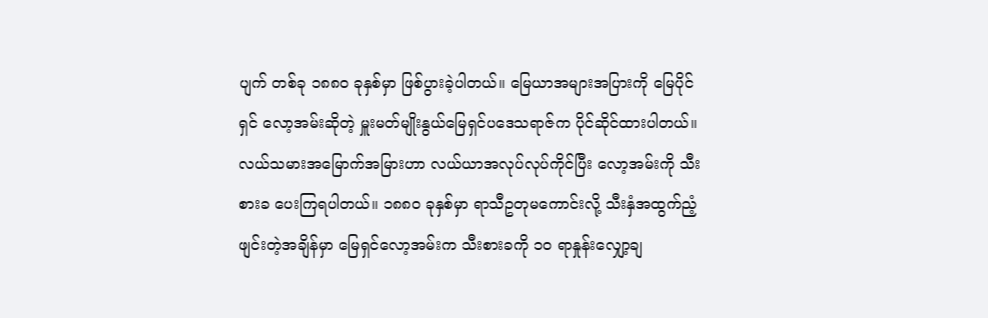ပျက် တစ်ခု ၁၈၈၀ ခုနှစ်မှာ ဖြစ်ပွားခဲ့ပါတယ်။ မြေယာအများအပြားကို မြေပိုင်ရှင် လော့အမ်းဆိုတဲ့ မှူးမတ်မျိုးနွယ်မြေရှင်ပဒေသရာဇ်က ပိုင်ဆိုင်ထားပါတယ်။ လယ်သမားအမြောက်အမြားဟာ လယ်ယာအလုပ်လုပ်ကိုင်ပြီး လော့အမ်းကို သီးစားခ ပေးကြရပါတယ်။ ၁၈၈၀ ခုနှစ်မှာ ရာသီဥတုမကောင်းလို့ သီးနှံအထွက်ညံ့ဖျင်းတဲ့အချိန်မှာ မြေရှင်လော့အမ်းက သီးစားခကို ၁၀ ရာနှုန်းလျှော့ချ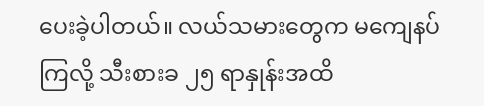ပေးခဲ့ပါတယ်။ လယ်သမားတွေက မကျေနပ်ကြလို့ သီးစားခ ၂၅ ရာနှုန်းအထိ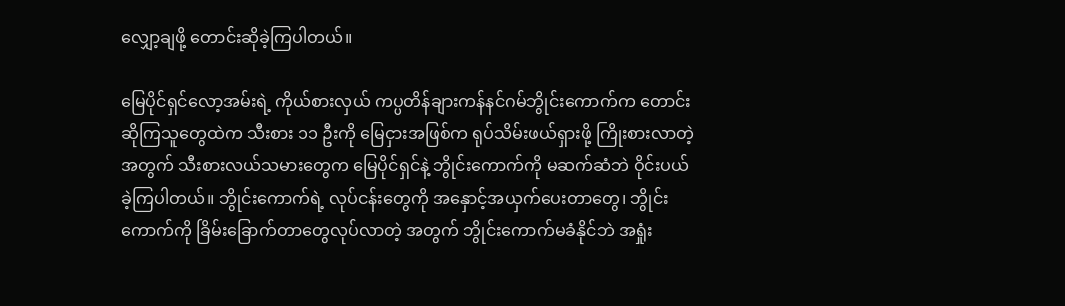လျှော့ချဖို့ တောင်းဆိုခဲ့ကြပါတယ်။

မြေပိုင်ရှင်လော့အမ်းရဲ့ ကိုယ်စားလှယ် ကပ္ပတိန်ချားကန်နင်ဂမ်ဘွိုင်းကောက်က တောင်းဆိုကြသူတွေထဲက သီးစား ၁၁ ဦးကို မြေငှားအဖြစ်က ရုပ်သိမ်းဖယ်ရှားဖို့ ကြိုးစားလာတဲ့ အတွက် သီးစားလယ်သမားတွေက မြေပိုင်ရှင်နဲ့ ဘွိုင်းကောက်ကို မဆက်ဆံဘဲ ဝိုင်းပယ်ခဲ့ကြပါတယ်။ ဘွိုင်းကောက်ရဲ့ လုပ်ငန်းတွေကို အနှောင့်အယှက်ပေးတာတွေ၊ ဘွိုင်းကောက်ကို ခြိမ်းခြောက်တာတွေလုပ်လာတဲ့ အတွက် ဘွိုင်းကောက်မခံနိုင်ဘဲ အရှုံး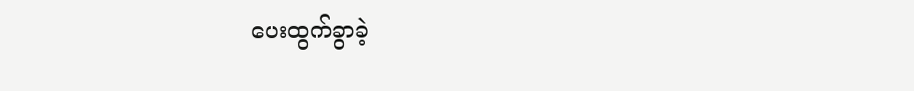ပေးထွက်ခွာခဲ့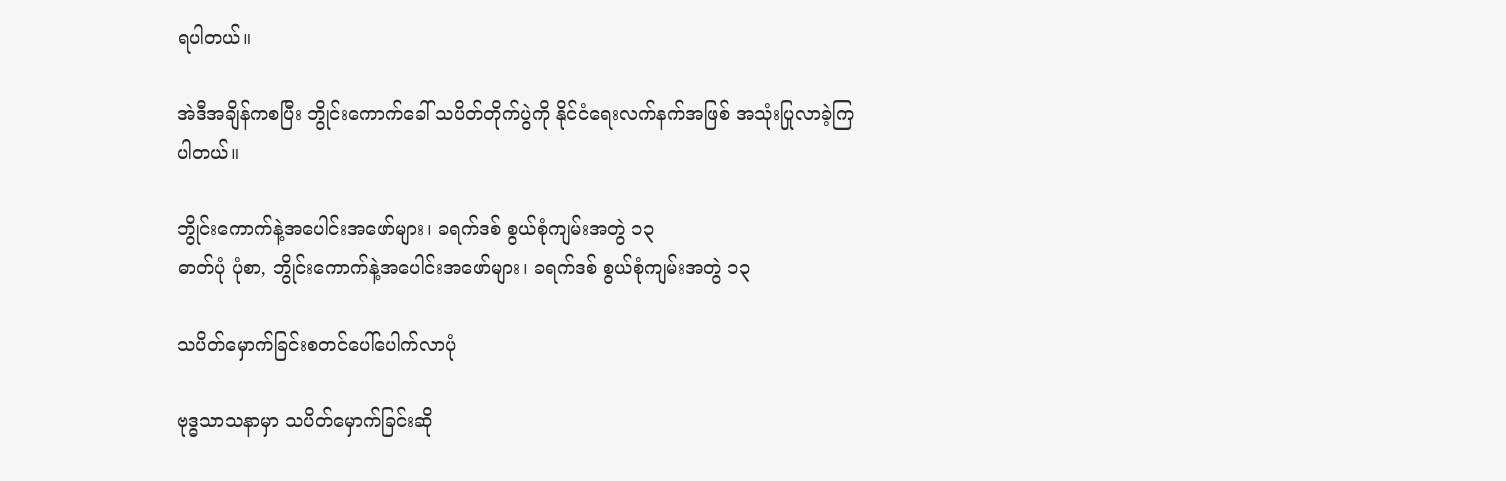ရပါတယ်။

အဲဒီအချိန်ကစပြီး ဘွိုင်းကောက်ခေါ် သပိတ်တိုက်ပွဲကို နိုင်ငံရေးလက်နက်အဖြစ် အသုံးပြုလာခဲ့ကြပါတယ်။

ဘွိုင်းကောက်နဲ့အပေါင်းအဖော်များ၊ ခရက်ဒစ် စွယ်စုံကျမ်းအတွဲ ၁၃
ဓာတ်ပုံ ပုံစာ, ဘွိုင်းကောက်နဲ့အပေါင်းအဖော်များ၊ ခရက်ဒစ် စွယ်စုံကျမ်းအတွဲ ၁၃

သပိတ်မှောက်ခြင်းစတင်ပေါ်ပေါက်လာပုံ

ဗုဒ္ဓသာသနာမှာ သပိတ်မှောက်ခြင်းဆို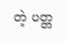တဲ့ ပတ္တ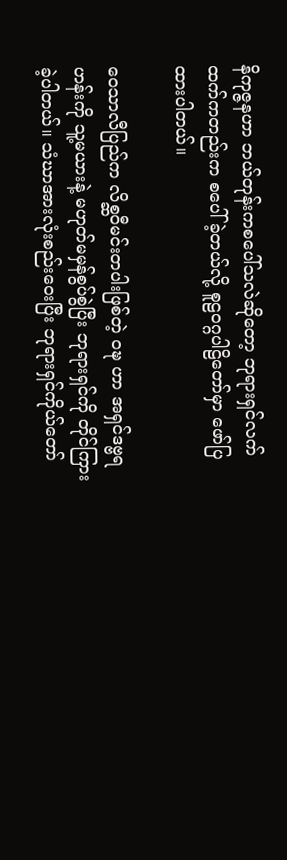နိကုဇ္ဇနဟာ ဘယ်တုန်းကစပေါ်သလဲဆိုတော့ ဘုရားရှင်လက်ထက်ကတည်းက စပေါ်ခဲ့တယ်လို့ စူဠဝဂ္ဂပါဠိတော်မှာ ဖော်ပြထားပါတယ်။

ဝေသာလီပြည်က လိစ္ဆဝီမင်းတပါးဖြစ်တဲ့ ဝဍ္ဎ ဟာ အရှင်ဒဗ္ဗရဟန်းကို သူ့မယားနဲ့ မဟုတ်မမှန်စွပ်စွဲပြီး ဘုရားရှင်ကို တိုင်ကြားခဲ့ပါတယ်။ သံဃာအားလုံးစည်းဝေးပြီး ဘုရားရှင်ကိုယ်တော်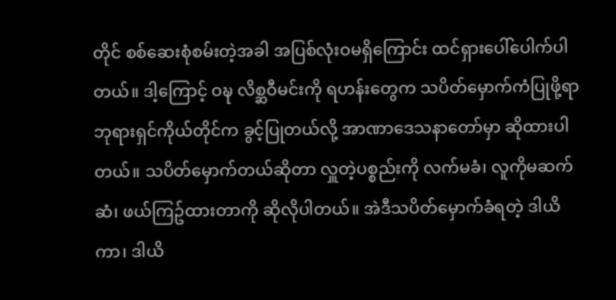တိုင် စစ်ဆေးစုံစမ်းတဲ့အခါ အပြစ်လုံးဝမရှိကြောင်း ထင်ရှားပေါ်ပေါက်ပါတယ်။ ဒါ့ကြောင့် ဝဍ္ဎ လိစ္ဆဝီမင်းကို ရဟန်းတွေက သပိတ်မှောက်ကံပြုဖို့ရာ ဘုရားရှင်ကိုယ်တိုင်က ခွင့်ပြုတယ်လို့ အာဏာဒေသနာတော်မှာ ဆိုထားပါတယ်။ သပိတ်မှောက်တယ်ဆိုတာ လှူတဲ့ပစ္စည်းကို လက်မခံ၊ လူကိုမဆက်ဆံ၊ ဖယ်ကြဥ်ထားတာကို ဆိုလိုပါတယ်။ အဲဒီသပိတ်မှောက်ခံရတဲ့ ဒါယိကာ၊ ဒါယိ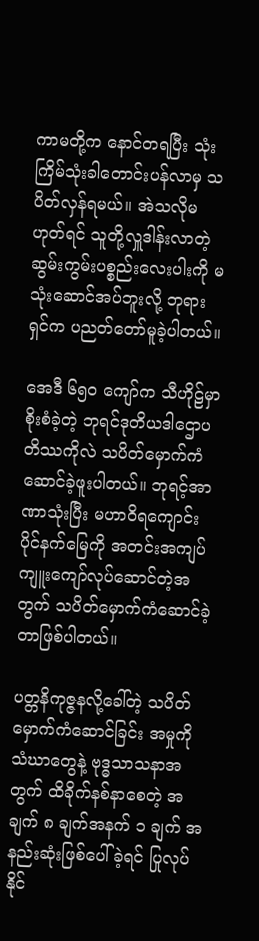ကာမတို့က နောင်တရပြီး သုံးကြိမ်သုံးခါတောင်းပန်လာမှ သပိတ်လှန်ရမယ်။ အဲသလိုမဟုတ်ရင် သူတို့လှူဒါန်းလာတဲ့ ဆွမ်းကွမ်းပစ္စည်းလေးပါးကို မသုံးဆောင်အပ်ဘူးလို့ ဘုရားရှင်က ပညတ်တော်မူခဲ့ပါတယ်။

အေဒီ ၆၅၀ ကျော်က သီဟိုဠ်မှာစိုးစံခဲ့တဲ့ ဘုရင်ဒုတိယဒါဌောပတိဿကိုလဲ သပိတ်မှောက်ကံဆောင်ခဲ့ဖူးပါတယ်။ ဘုရင့်အာဏာသုံးပြီး မဟာဝိရကျောင်းပိုင်နက်မြေကို အတင်းအကျပ် ကျူးကျော်လုပ်ဆောင်တဲ့အတွက် သပိတ်မှောက်ကံဆောင်ခဲ့တာဖြစ်ပါတယ်။

ပတ္တနိကုဇ္ဇနလို့ခေါ်တဲ့ သပိတ်မှောက်ကံဆောင်ခြင်း အမှုကို သံဃာတွေနဲ့ ဗုဒ္ဓသာသနာအတွက် ထိခိုက်နစ်နာစေတဲ့ အချက် ၈ ချက်အနက် ၁ ချက် အနည်းဆုံးဖြစ်ပေါ်ခဲ့ရင် ပြုလုပ်နိုင်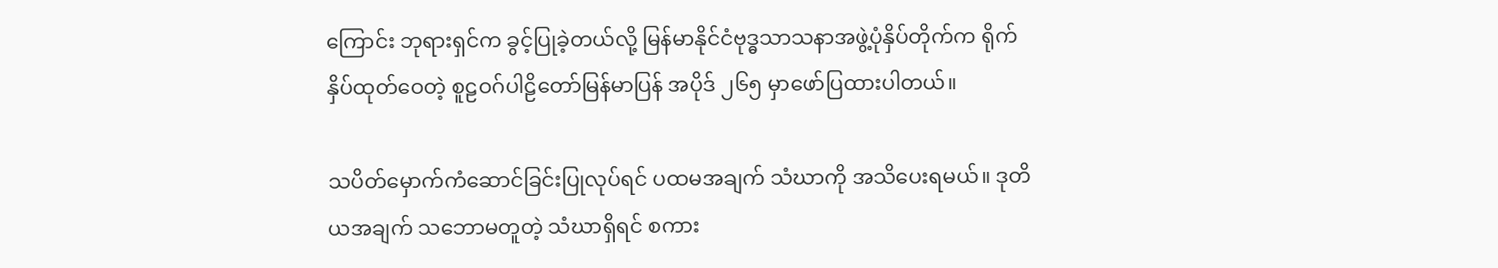ကြောင်း ဘုရားရှင်က ခွင့်ပြုခဲ့တယ်လို့ မြန်မာနိုင်ငံဗုဒ္ဓသာသနာအဖွဲ့ပုံနှိပ်တိုက်က ရိုက်နှိပ်ထုတ်ဝေတဲ့ စူဠဝဂ်ပါဠိတော်မြန်မာပြန် အပိုဒ် ၂၆၅ မှာဖော်ပြထားပါတယ်။

သပိတ်မှောက်ကံဆောင်ခြင်းပြုလုပ်ရင် ပထမအချက် သံဃာကို အသိပေးရမယ်။ ဒုတိယအချက် သဘောမတူတဲ့ သံဃာရှိရင် စကား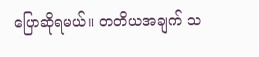ပြောဆိုရမယ်။ တတိယအချက် သ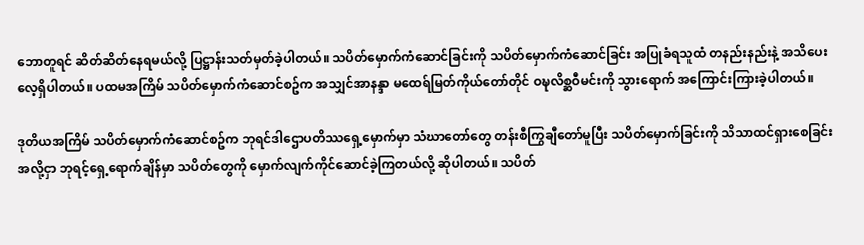ဘောတူရင် ဆိတ်ဆိတ်နေရမယ်လို့ ပြဋ္ဌာန်းသတ်မှတ်ခဲ့ပါတယ်။ သပိတ်မှောက်ကံဆောင်ခြင်းကို သပိတ်မှောက်ကံဆောင်ခြင်း အပြုခံရသူထံ တနည်းနည်းနဲ့ အသိပေးလေ့ရှိပါတယ်။ ပထမအကြိမ် သပိတ်မှောက်ကံဆောင်စဥ်က အသျှင်အာနန္ဒာ မထေရ်မြတ်ကိုယ်တော်တိုင် ဝဍ္ဎလိစ္ဆဝီမင်းကို သွားရောက် အကြောင်းကြားခဲ့ပါတယ်။

ဒုတိယအကြိမ် သပိတ်မှောက်ကံဆောင်စဥ်က ဘုရင်ဒါဌောပတိဿရှေ့မှောက်မှာ သံဃာတော်တွေ တန်းစီကြွချီတော်မူပြီး သပိတ်မှောက်ခြင်းကို သိသာထင်ရှားစေခြင်းအလို့ငှာ ဘုရင့်ရှေ့ရောက်ချိန်မှာ သပိတ်တွေကို မှောက်လျက်ကိုင်ဆောင်ခဲ့ကြတယ်လို့ ဆိုပါတယ်။ သပိတ်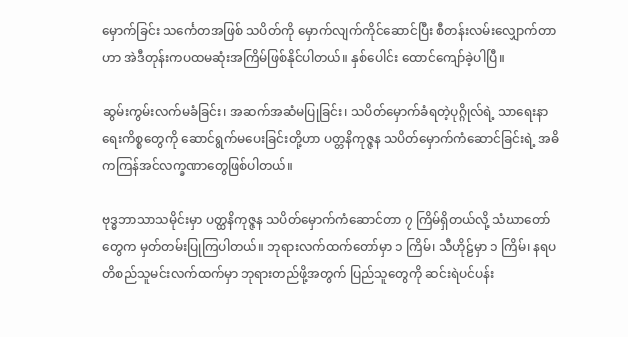မှောက်ခြင်း သင်္ကေတအဖြစ် သပိတ်ကို မှောက်လျက်ကိုင်ဆောင်ပြီး စီတန်းလမ်းလျှောက်တာဟာ အဲဒီတုန်းကပထမဆုံးအကြိမ်ဖြစ်နိုင်ပါတယ်။ နှစ်ပေါင်း ထောင်ကျော်ခဲ့ပါပြီ။

ဆွမ်းကွမ်းလက်မခံခြင်း၊ အဆက်အဆံမပြုခြင်း၊ သပိတ်မှောက်ခံရတဲ့ပုဂ္ဂိုလ်ရဲ့ သာရေးနာရေးကိစ္စတွေကို ဆောင်ရွက်မပေးခြင်းတို့ဟာ ပတ္တနိကုဇ္ဇန သပိတ်မှောက်ကံဆောင်ခြင်းရဲ့ အဓိကကြန်အင်လက္ခဏာတွေဖြစ်ပါတယ်။

ဗုဒ္ဓဘာသာသမိုင်းမှာ ပတ္ထနိကုဇ္ဇန သပိတ်မှောက်ကံဆောင်တာ ၇ ကြိမ်ရှိတယ်လို့ သံဃာတော်တွေက မှတ်တမ်းပြုကြပါတယ်။ ဘုရားလက်ထက်တော်မှာ ၁ ကြိမ်၊ သီဟိုဠ်မှာ ၁ ကြိမ်၊ နရပတိစည်သူမင်းလက်ထက်မှာ ဘုရားတည်ဖို့အတွက် ပြည်သူတွေကို ဆင်းရဲပင်ပန်း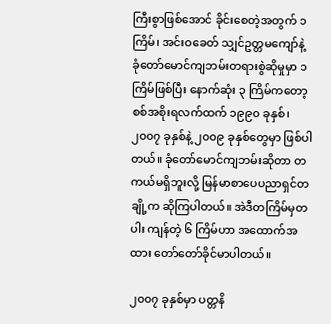ကြီးစွာဖြစ်အောင် ခိုင်းစေတဲ့အတွက် ၁ ကြိမ်၊ အင်းဝခေတ် သျှင်ဥတ္တမကျော်နဲ့ ခုံတော်မောင်ကျဘမ်းတရားစွဲဆိုမှုမှာ ၁ ကြိမ်ဖြစ်ပြီး နောက်ဆုံး ၃ ကြိမ်ကတော့ စစ်အစိုးရလက်ထက် ၁၉၉၀ ခုနှစ်၊ ၂၀၀၇ ခုနှစ်နဲ့ ၂၀၀၉ ခုနှစ်တွေမှာ ဖြစ်ပါတယ်။ ခုံတော်မောင်ကျဘမ်းဆိုတာ တကယ်မရှိဘူးလို့ မြန်မာစာပေပညာရှင်တချို့က ဆိုကြပါတယ်။ အဲဒီတကြိမ်မှတပါး ကျန်တဲ့ ၆ ကြိမ်ဟာ အထောက်အထား တော်တော်ခိုင်မာပါတယ်။

၂၀၀၇ ခုနှစ်မှာ ပတ္တနိ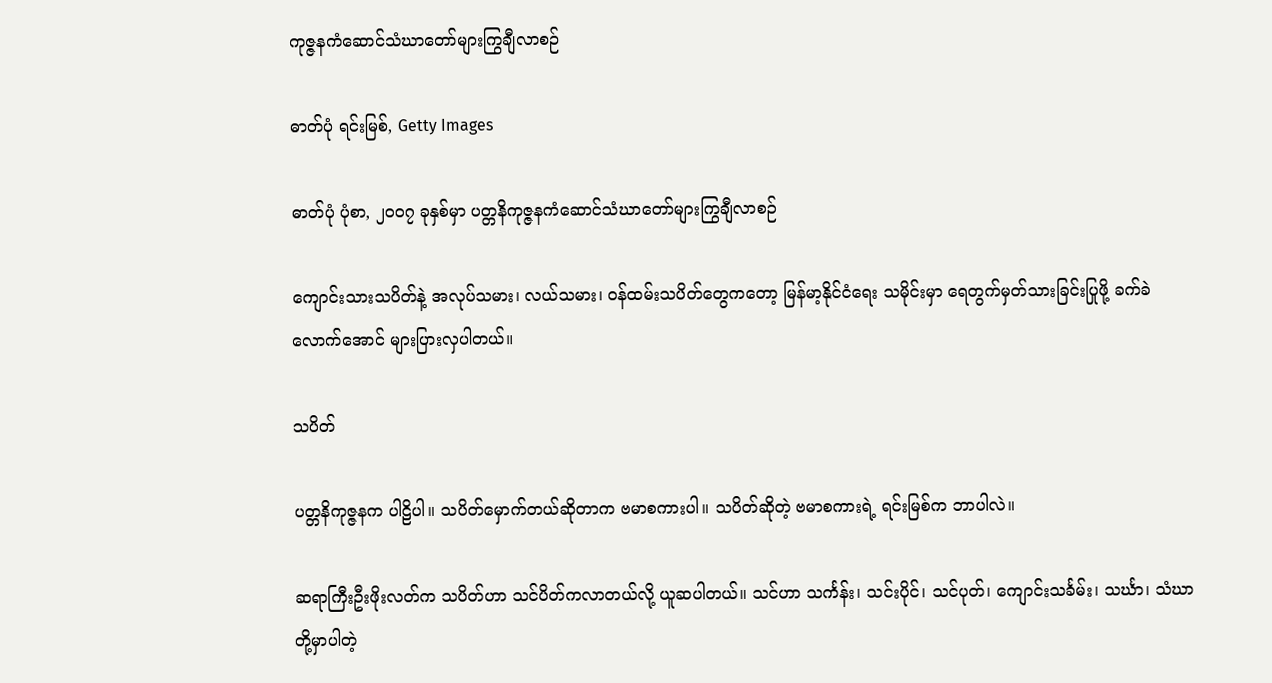ကုဇ္ဇနကံဆောင်သံဃာတော်များကြွချီလာစဉ်

ဓာတ်ပုံ ရင်းမြစ်, Getty Images

ဓာတ်ပုံ ပုံစာ, ၂၀၀၇ ခုနှစ်မှာ ပတ္တနိကုဇ္ဇနကံဆောင်သံဃာတော်များကြွချီလာစဉ်

ကျောင်းသားသပိတ်နဲ့ အလုပ်သမား၊ လယ်သမား၊ ဝန်ထမ်းသပိတ်တွေကတော့ မြန်မာ့နိုင်ငံရေး သမိုင်းမှာ ရေတွက်မှတ်သားခြင်းပြုဖို့ ခက်ခဲလောက်အောင် များပြားလှပါတယ်။

သပိတ်

ပတ္တနိကုဇ္ဇနက ပါဠိပါ။ သပိတ်မှောက်တယ်ဆိုတာက ဗမာစကားပါ။ သပိတ်ဆိုတဲ့ ဗမာစကားရဲ့ ရင်းမြစ်က ဘာပါလဲ။

ဆရာကြီးဦးဖိုးလတ်က သပိတ်ဟာ သင်ပိတ်ကလာတယ်လို့ ယူဆပါတယ်။ သင်ဟာ သင်္ကန်း၊ သင်းပိုင်၊ သင်ပုတ်၊ ကျောင်းသင်္ခမ်း၊ သင်္ဃာ၊ သံဃာ တို့မှာပါတဲ့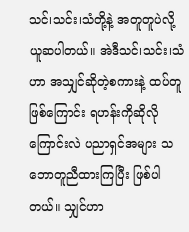သင်၊သင်း၊သံတို့နဲ့ အတူတူပဲလို့ ယူဆပါတယ်။ အဲဒီသင်၊သင်း၊သံဟာ အသျှင်ဆိုတဲ့စကားနဲ့ ထပ်တူဖြစ်ကြောင်း ရဟန်းကိုဆိုလိုကြောင်းလဲ ပညာရှင်အများ သဘောတူညီထားကြပြီး ဖြစ်ပါတယ်။ သျှင်ဟာ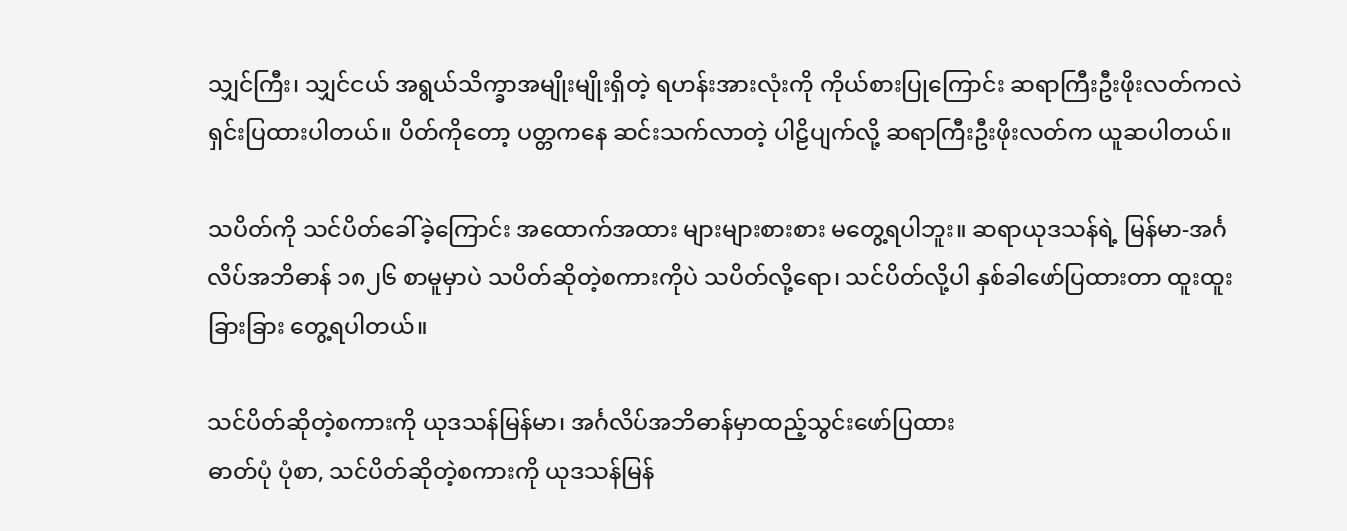သျှင်ကြီး၊ သျှင်ငယ် အရွယ်သိက္ခာအမျိုးမျိုးရှိတဲ့ ရဟန်းအားလုံးကို ကိုယ်စားပြုကြောင်း ဆရာကြီးဦးဖိုးလတ်ကလဲ ရှင်းပြထားပါတယ်။ ပိတ်ကိုတော့ ပတ္တကနေ ဆင်းသက်လာတဲ့ ပါဠိပျက်လို့ ဆရာကြီးဦးဖိုးလတ်က ယူဆပါတယ်။

သပိတ်ကို သင်ပိတ်ခေါ်ခဲ့ကြောင်း အထောက်အထား များများစားစား မတွေ့ရပါဘူး။ ဆရာယုဒသန်ရဲ့ မြန်မာ-အင်္ဂလိပ်အဘိဓာန် ၁၈၂၆ စာမူမှာပဲ သပိတ်ဆိုတဲ့စကားကိုပဲ သပိတ်လို့ရော၊ သင်ပိတ်လို့ပါ နှစ်ခါဖော်ပြထားတာ ထူးထူးခြားခြား တွေ့ရပါတယ်။

သင်ပိတ်ဆိုတဲ့စကားကို ယုဒသန်မြန်မာ၊ အင်္ဂလိပ်အဘိဓာန်မှာထည့်သွင်းဖော်ပြထား
ဓာတ်ပုံ ပုံစာ, သင်ပိတ်ဆိုတဲ့စကားကို ယုဒသန်မြန်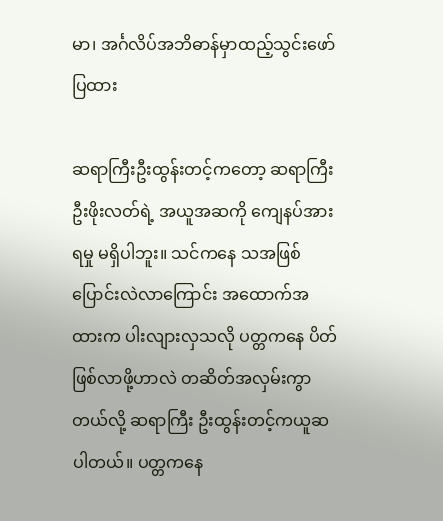မာ၊ အင်္ဂလိပ်အဘိဓာန်မှာထည့်သွင်းဖော်ပြထား

ဆရာကြီးဦးထွန်းတင့်ကတော့ ဆရာကြီးဦးဖိုးလတ်ရဲ့ အယူအဆကို ကျေနပ်အားရမှု မရှိပါဘူး။ သင်ကနေ သအဖြစ်ပြောင်းလဲလာကြောင်း အထောက်အထားက ပါးလျားလှသလို ပတ္တကနေ ပိတ်ဖြစ်လာဖို့ဟာလဲ တဆိတ်အလှမ်းကွာတယ်လို့ ဆရာကြီး ဦးထွန်းတင့်ကယူဆပါတယ်။ ပတ္တကနေ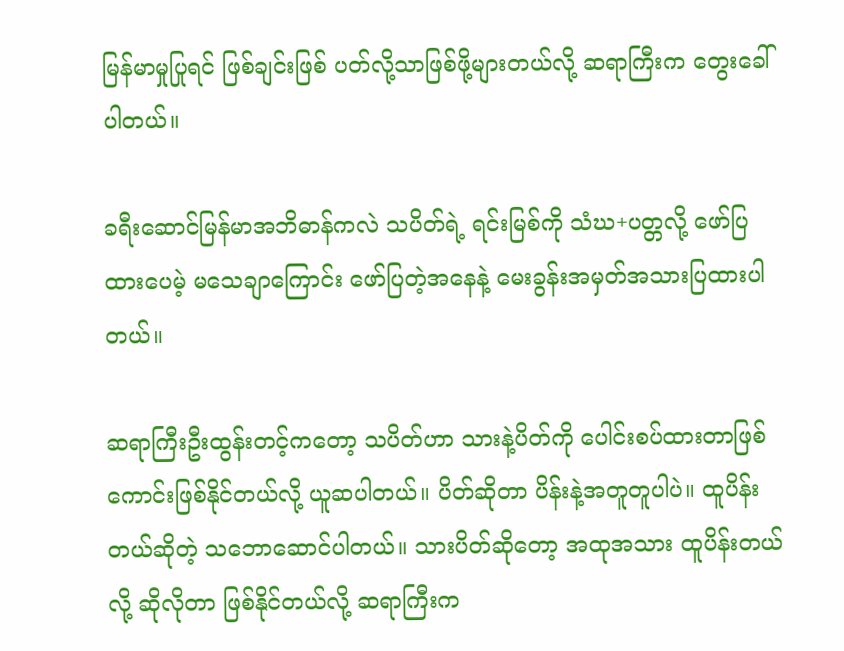မြန်မာမှုပြုရင် ဖြစ်ချင်းဖြစ် ပတ်လို့သာဖြစ်ဖို့များတယ်လို့ ဆရာကြီးက တွေးခေါ်ပါတယ်။

ခရီးဆောင်မြန်မာအဘိဓာန်ကလဲ သပိတ်ရဲ့ ရင်းမြစ်ကို သံဃ+ပတ္တလို့ ဖော်ပြထားပေမဲ့ မသေချာကြောင်း ဖော်ပြတဲ့အနေနဲ့ မေးခွန်းအမှတ်အသားပြထားပါတယ်။

ဆရာကြီးဦးထွန်းတင့်ကတော့ သပိတ်ဟာ သားနဲ့ပိတ်ကို ပေါင်းစပ်ထားတာဖြစ်ကောင်းဖြစ်နိုင်တယ်လို့ ယူဆပါတယ်။ ပိတ်ဆိုတာ ပိန်းနဲ့အတူတူပါပဲ။ ထူပိန်းတယ်ဆိုတဲ့ သဘောဆောင်ပါတယ်။ သားပိတ်ဆိုတော့ အထုအသား ထူပိန်းတယ်လို့ ဆိုလိုတာ ဖြစ်နိုင်တယ်လို့ ဆရာကြီးက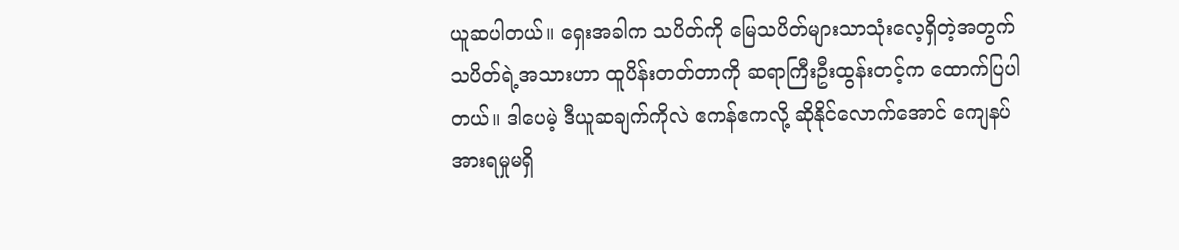ယူဆပါတယ်။ ရှေးအခါက သပိတ်ကို မြေသပိတ်များသာသုံးလေ့ရှိတဲ့အတွက် သပိတ်ရဲ့အသားဟာ ထူပိန်းတတ်တာကို ဆရာကြီးဦးထွန်းတင့်က ထောက်ပြပါတယ်။ ဒါပေမဲ့ ဒီယူဆချက်ကိုလဲ ဧကန်ဧကလို့ ဆိုနိုင်လောက်အောင် ကျေနပ်အားရမှုမရှိ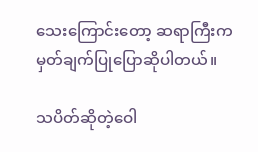သေးကြောင်းတော့ ဆရာကြီးက မှတ်ချက်ပြုပြောဆိုပါတယ်။

သပိတ်ဆိုတဲ့ဝေါ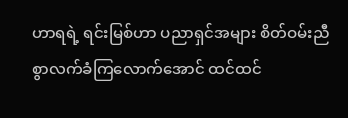ဟာရရဲ့ ရင်းမြစ်ဟာ ပညာရှင်အများ စိတ်ဝမ်းညီစွာလက်ခံကြလောက်အောင် ထင်ထင်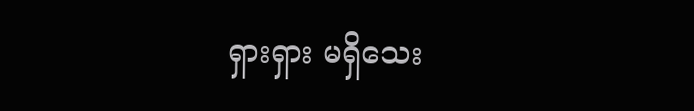ရှားရှား မရှိသေး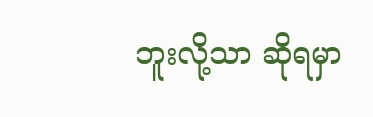ဘူးလို့သာ ဆိုရမှာ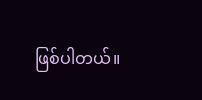ဖြစ်ပါတယ်။